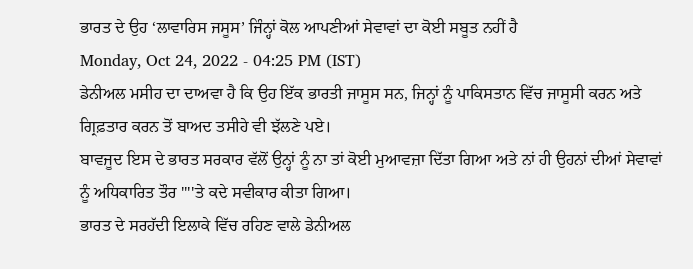ਭਾਰਤ ਦੇ ਉਹ ‘ਲਾਵਾਰਿਸ ਜਸੂਸ’ ਜਿੰਨ੍ਹਾਂ ਕੋਲ ਆਪਣੀਆਂ ਸੇਵਾਵਾਂ ਦਾ ਕੋਈ ਸਬੂਤ ਨਹੀਂ ਹੈ
Monday, Oct 24, 2022 - 04:25 PM (IST)
ਡੇਨੀਅਲ ਮਸੀਹ ਦਾ ਦਾਅਵਾ ਹੈ ਕਿ ਉਹ ਇੱਕ ਭਾਰਤੀ ਜਾਸੂਸ ਸਨ, ਜਿਨ੍ਹਾਂ ਨੂੰ ਪਾਕਿਸਤਾਨ ਵਿੱਚ ਜਾਸੂਸੀ ਕਰਨ ਅਤੇ ਗ੍ਰਿਫ਼ਤਾਰ ਕਰਨ ਤੋਂ ਬਾਅਦ ਤਸੀਹੇ ਵੀ ਝੱਲਣੇ ਪਏ।
ਬਾਵਜੂਦ ਇਸ ਦੇ ਭਾਰਤ ਸਰਕਾਰ ਵੱਲੋਂ ਉਨ੍ਹਾਂ ਨੂੰ ਨਾ ਤਾਂ ਕੋਈ ਮੁਆਵਜ਼ਾ ਦਿੱਤਾ ਗਿਆ ਅਤੇ ਨਾਂ ਹੀ ਉਹਨਾਂ ਦੀਆਂ ਸੇਵਾਵਾਂ ਨੂੰ ਅਧਿਕਾਰਿਤ ਤੌਰ ''''ਤੇ ਕਦੇ ਸਵੀਕਾਰ ਕੀਤਾ ਗਿਆ।
ਭਾਰਤ ਦੇ ਸਰਹੱਦੀ ਇਲਾਕੇ ਵਿੱਚ ਰਹਿਣ ਵਾਲੇ ਡੇਨੀਅਲ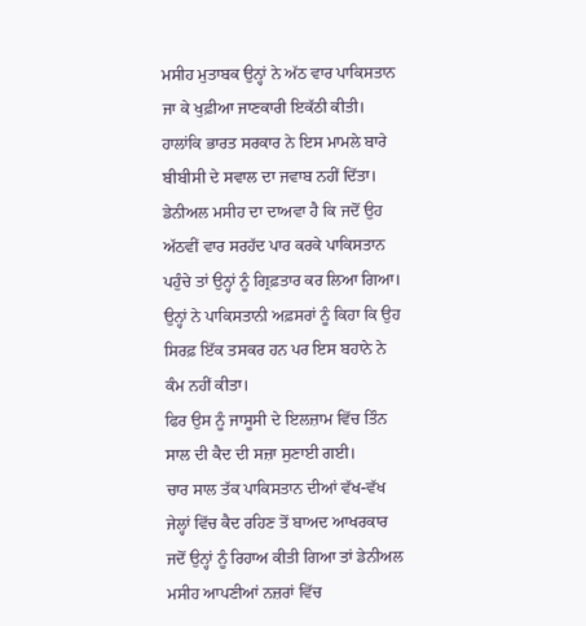ਮਸੀਹ ਮੁਤਾਬਕ ਉਨ੍ਹਾਂ ਨੇ ਅੱਠ ਵਾਰ ਪਾਕਿਸਤਾਨ ਜਾ ਕੇ ਖੁਫ਼ੀਆ ਜਾਣਕਾਰੀ ਇਕੱਠੀ ਕੀਤੀ।
ਹਾਲਾਂਕਿ ਭਾਰਤ ਸਰਕਾਰ ਨੇ ਇਸ ਮਾਮਲੇ ਬਾਰੇ ਬੀਬੀਸੀ ਦੇ ਸਵਾਲ ਦਾ ਜਵਾਬ ਨਹੀਂ ਦਿੱਤਾ।
ਡੇਨੀਅਲ ਮਸੀਹ ਦਾ ਦਾਅਵਾ ਹੈ ਕਿ ਜਦੋਂ ਉਹ ਅੱਠਵੀਂ ਵਾਰ ਸਰਹੱਦ ਪਾਰ ਕਰਕੇ ਪਾਕਿਸਤਾਨ ਪਹੁੰਚੇ ਤਾਂ ਉਨ੍ਹਾਂ ਨੂੰ ਗ੍ਰਿਫ਼ਤਾਰ ਕਰ ਲਿਆ ਗਿਆ।
ਉਨ੍ਹਾਂ ਨੇ ਪਾਕਿਸਤਾਨੀ ਅਫ਼ਸਰਾਂ ਨੂੰ ਕਿਹਾ ਕਿ ਉਹ ਸਿਰਫ਼ ਇੱਕ ਤਸਕਰ ਹਨ ਪਰ ਇਸ ਬਹਾਨੇ ਨੇ ਕੰਮ ਨਹੀਂ ਕੀਤਾ।
ਫਿਰ ਉਸ ਨੂੰ ਜਾਸੂਸੀ ਦੇ ਇਲਜ਼ਾਮ ਵਿੱਚ ਤਿੰਨ ਸਾਲ ਦੀ ਕੈਦ ਦੀ ਸਜ਼ਾ ਸੁਣਾਈ ਗਈ।
ਚਾਰ ਸਾਲ ਤੱਕ ਪਾਕਿਸਤਾਨ ਦੀਆਂ ਵੱਖ-ਵੱਖ ਜੇਲ੍ਹਾਂ ਵਿੱਚ ਕੈਦ ਰਹਿਣ ਤੋਂ ਬਾਅਦ ਆਖਰਕਾਰ ਜਦੋਂ ਉਨ੍ਹਾਂ ਨੂੰ ਰਿਹਾਅ ਕੀਤੀ ਗਿਆ ਤਾਂ ਡੇਨੀਅਲ ਮਸੀਹ ਆਪਣੀਆਂ ਨਜ਼ਰਾਂ ਵਿੱਚ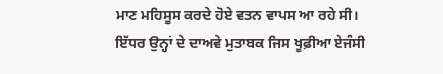ਮਾਣ ਮਹਿਸੂਸ ਕਰਦੇ ਹੋਏ ਵਤਨ ਵਾਪਸ ਆ ਰਹੇ ਸੀ।
ਇੱਧਰ ਉਨ੍ਹਾਂ ਦੇ ਦਾਅਵੇ ਮੁਤਾਬਕ ਜਿਸ ਖੂਫ਼ੀਆ ਏਜੰਸੀ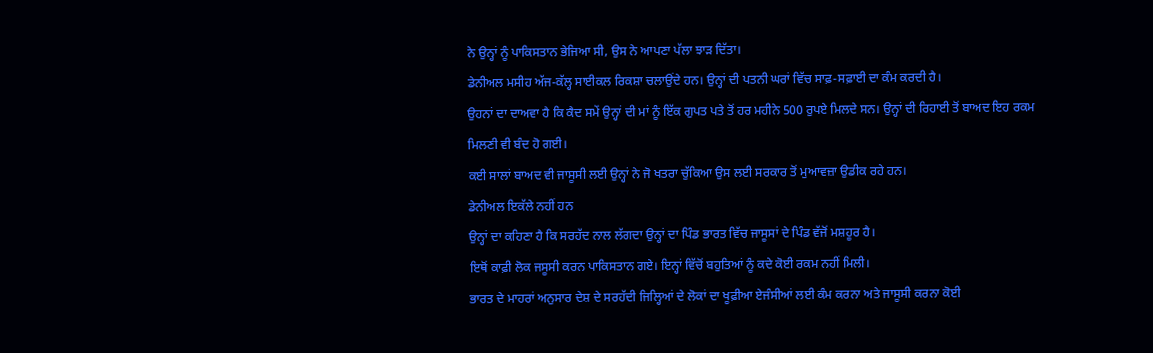ਨੇ ਉਨ੍ਹਾਂ ਨੂੰ ਪਾਕਿਸਤਾਨ ਭੇਜਿਆ ਸੀ, ਉਸ ਨੇ ਆਪਣਾ ਪੱਲਾ ਝਾੜ ਦਿੱਤਾ।
ਡੇਨੀਅਲ ਮਸੀਹ ਅੱਜ-ਕੱਲ੍ਹ ਸਾਈਕਲ ਰਿਕਸ਼ਾ ਚਲਾਉਂਦੇ ਹਨ। ਉਨ੍ਹਾਂ ਦੀ ਪਤਨੀ ਘਰਾਂ ਵਿੱਚ ਸਾਫ਼-ਸਫ਼ਾਈ ਦਾ ਕੰਮ ਕਰਦੀ ਹੈ।
ਉਹਨਾਂ ਦਾ ਦਾਅਵਾ ਹੈ ਕਿ ਕੈਦ ਸਮੇਂ ਉਨ੍ਹਾਂ ਦੀ ਮਾਂ ਨੂੰ ਇੱਕ ਗੁਪਤ ਪਤੇ ਤੋਂ ਹਰ ਮਹੀਨੇ 500 ਰੁਪਏ ਮਿਲਦੇ ਸਨ। ਉਨ੍ਹਾਂ ਦੀ ਰਿਹਾਈ ਤੋਂ ਬਾਅਦ ਇਹ ਰਕਮ ਮਿਲਣੀ ਵੀ ਬੰਦ ਹੋ ਗਈ।
ਕਈ ਸਾਲਾਂ ਬਾਅਦ ਵੀ ਜਾਸੂਸੀ ਲਈ ਉਨ੍ਹਾਂ ਨੇ ਜੋ ਖਤਰਾ ਚੁੱਕਿਆ ਉਸ ਲਈ ਸਰਕਾਰ ਤੋਂ ਮੁਆਵਜ਼ਾ ਉਡੀਕ ਰਹੇ ਹਨ।
ਡੇਨੀਅਲ ਇਕੱਲੇ ਨਹੀਂ ਹਨ
ਉਨ੍ਹਾਂ ਦਾ ਕਹਿਣਾ ਹੈ ਕਿ ਸਰਹੱਦ ਨਾਲ ਲੱਗਦਾ ਉਨ੍ਹਾਂ ਦਾ ਪਿੰਡ ਭਾਰਤ ਵਿੱਚ ਜਾਸੂਸਾਂ ਦੇ ਪਿੰਡ ਵੱਜੋਂ ਮਸ਼ਹੂਰ ਹੈ।
ਇਥੋਂ ਕਾਫ਼ੀ ਲੋਕ ਜਸੂਸੀ ਕਰਨ ਪਾਕਿਸਤਾਨ ਗਏ। ਇਨ੍ਹਾਂ ਵਿੱਚੋਂ ਬਹੁਤਿਆਂ ਨੂੰ ਕਦੇ ਕੋਈ ਰਕਮ ਨਹੀਂ ਮਿਲੀ।
ਭਾਰਤ ਦੇ ਮਾਹਰਾਂ ਅਨੁਸਾਰ ਦੇਸ਼ ਦੇ ਸਰਹੱਦੀ ਜਿਲ੍ਹਿਆਂ ਦੇ ਲੋਕਾਂ ਦਾ ਖੂਫ਼ੀਆ ਏਜੰਸੀਆਂ ਲਈ ਕੰਮ ਕਰਨਾ ਅਤੇ ਜਾਸੂਸੀ ਕਰਨਾ ਕੋਈ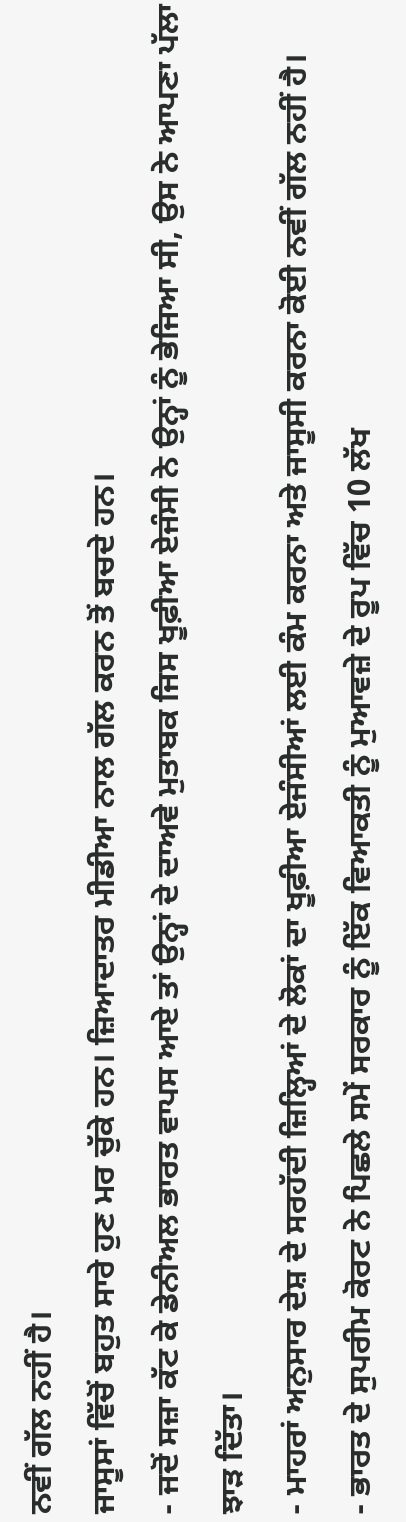ਨਵੀਂ ਗੱਲ ਨਹੀਂ ਹੈ।
ਜਾਸੂਸਾਂ ਵਿੱਚੋਂ ਬਹੁਤ ਸਾਰੇ ਹੁਣ ਮਰ ਚੁੱਕੇ ਹਨ। ਜ਼ਿਆਦਾਤਰ ਮੀਡੀਆ ਨਾਲ ਗੱਲ ਕਰਨ ਤੋਂ ਬਚਦੇ ਹਨ।
- ਜਦੋਂ ਸਜ਼ਾ ਕੱਟ ਕੇ ਡੇਨੀਅਲ ਭਾਰਤ ਵਾਪਸ ਆਏ ਤਾਂ ਉਨ੍ਹਾਂ ਦੇ ਦਾਅਵੇ ਮੁਤਾਬਕ ਜਿਸ ਖੂਫ਼ੀਆ ਏਜੰਸੀ ਨੇ ਉਨ੍ਹਾਂ ਨੂੰ ਭੇਜਿਆ ਸੀ, ਉਸ ਨੇ ਆਪਣਾ ਪੱਲਾ ਝਾੜ ਦਿੱਤਾ।
- ਮਾਹਰਾਂ ਅਨੁਸਾਰ ਦੇਸ਼ ਦੇ ਸਰਹੱਦੀ ਜ਼ਿਲ੍ਹਿਆਂ ਦੇ ਲੋਕਾਂ ਦਾ ਖੂਫ਼ੀਆ ਏਜੰਸੀਆਂ ਲਈ ਕੰਮ ਕਰਨਾ ਅਤੇ ਜਾਸੂਸੀ ਕਰਨਾ ਕੋਈ ਨਵੀਂ ਗੱਲ ਨਹੀਂ ਹੈ।
- ਭਾਰਤ ਦੇ ਸੁਪਰੀਮ ਕੋਰਟ ਨੇ ਪਿਛਲੇ ਸਮੇਂ ਸਰਕਾਰ ਨੂੰ ਇੱਕ ਵਿਆਕਤੀ ਨੂੰ ਮੁਆਵਜ਼ੇ ਦੇ ਰੂਪ ਵਿੱਚ 10 ਲੱਖ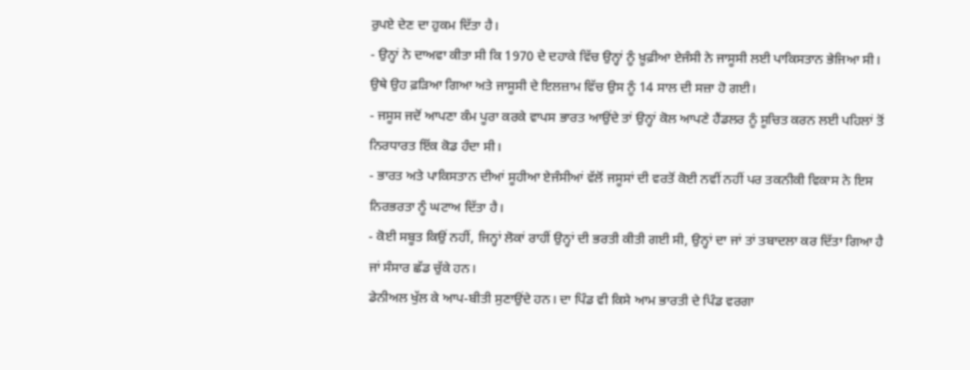ਰੁਪਏ ਦੇਣ ਦਾ ਹੁਕਮ ਦਿੱਤਾ ਹੈ।
- ਉਨ੍ਹਾਂ ਨੇ ਦਾਅਵਾ ਕੀਤਾ ਸੀ ਕਿ 1970 ਦੇ ਦਹਾਕੇ ਵਿੱਚ ਉਨ੍ਹਾਂ ਨੂੰ ਖ਼ੂਫ਼ੀਆ ਏਜੰਸੀ ਨੇ ਜਾਸੂਸੀ ਲਈ ਪਾਕਿਸਤਾਨ ਭੇਜਿਆ ਸੀ। ਉਥੇ ਉਹ ਫ਼ੜਿਆ ਗਿਆ ਅਤੇ ਜਾਸੂਸੀ ਦੇ ਇਲਜ਼ਾਮ ਵਿੱਚ ਉਸ ਨੂੰ 14 ਸਾਲ ਦੀ ਸਜ਼ਾ ਹੋ ਗਈ।
- ਜਸੂਸ ਜਦੋਂ ਆਪਣਾ ਕੰਮ ਪੂਰਾ ਕਰਕੇ ਵਾਪਸ ਭਾਰਤ ਆਉਂਦੇ ਤਾਂ ਉਨ੍ਹਾਂ ਕੋਲ ਆਪਣੇ ਹੈਂਡਲਰ ਨੂੰ ਸੂਚਿਤ ਕਰਨ ਲਈ ਪਹਿਲਾਂ ਤੋਂ ਨਿਰਧਾਰਤ ਇੱਕ ਕੋਡ ਹੰਦਾ ਸੀ।
- ਭਾਰਤ ਅਤੇ ਪਾਕਿਸਤਾਨ ਦੀਆਂ ਸੂਹੀਆ ਏਜੰਸੀਆਂ ਵੱਲੋਂ ਜਸੂਸਾਂ ਦੀ ਵਰਤੋਂ ਕੋਈ ਨਵੀਂ ਨਹੀਂ ਪਰ ਤਕਨੀਕੀ ਵਿਕਾਸ ਨੇ ਇਸ ਨਿਰਭਰਤਾ ਨੂੰ ਘਟਾਅ ਦਿੱਤਾ ਹੈ।
- ਕੋਈ ਸਬੂਤ ਕਿਉਂ ਨਹੀਂ, ਜਿਨ੍ਹਾਂ ਲੋਕਾਂ ਰਾਹੀਂ ਉਨ੍ਹਾਂ ਦੀ ਭਰਤੀ ਕੀਤੀ ਗਈ ਸੀ, ਉਨ੍ਹਾਂ ਦਾ ਜਾਂ ਤਾਂ ਤਬਾਦਲਾ ਕਰ ਦਿੱਤਾ ਗਿਆ ਹੈ ਜਾਂ ਸੰਸਾਰ ਛੱਡ ਚੁੱਕੇ ਹਨ।
ਡੇਨੀਅਲ ਖੁੱਲ ਕੇ ਆਪ-ਬੀਤੀ ਸੁਣਾਉਂਦੇ ਹਨ। ਦਾ ਪਿੰਡ ਵੀ ਕਿਸੇ ਆਮ ਭਾਰਤੀ ਦੇ ਪਿੰਡ ਵਰਗਾ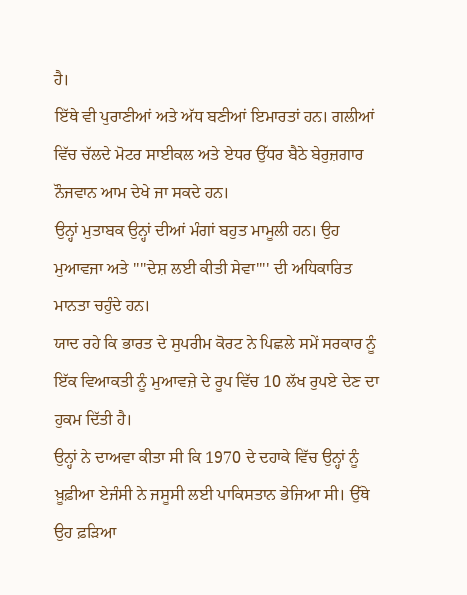ਹੈ।
ਇੱਥੇ ਵੀ ਪੁਰਾਣੀਆਂ ਅਤੇ ਅੱਧ ਬਣੀਆਂ ਇਮਾਰਤਾਂ ਹਨ। ਗਲੀਆਂ ਵਿੱਚ ਚੱਲਦੇ ਮੋਟਰ ਸਾਈਕਲ ਅਤੇ ਏਧਰ ਉੱਧਰ ਬੈਠੇ ਬੇਰੁਜ਼ਗਾਰ ਨੌਜਵਾਨ ਆਮ ਦੇਖੇ ਜਾ ਸਕਦੇ ਹਨ।
ਉਨ੍ਹਾਂ ਮੁਤਾਬਕ ਉਨ੍ਹਾਂ ਦੀਆਂ ਮੰਗਾਂ ਬਹੁਤ ਮਾਮੂਲੀ ਹਨ। ਉਹ ਮੁਆਵਜਾ ਅਤੇ ''''ਦੇਸ਼ ਲਈ ਕੀਤੀ ਸੇਵਾ'''' ਦੀ ਅਧਿਕਾਰਿਤ ਮਾਨਤਾ ਚਹੁੰਦੇ ਹਨ।
ਯਾਦ ਰਹੇ ਕਿ ਭਾਰਤ ਦੇ ਸੁਪਰੀਮ ਕੋਰਟ ਨੇ ਪਿਛਲੇ ਸਮੇਂ ਸਰਕਾਰ ਨੂੰ ਇੱਕ ਵਿਆਕਤੀ ਨੂੰ ਮੁਆਵਜ਼ੇ ਦੇ ਰੂਪ ਵਿੱਚ 10 ਲੱਖ ਰੁਪਏ ਦੇਣ ਦਾ ਹੁਕਮ ਦਿੱਤੀ ਹੈ।
ਉਨ੍ਹਾਂ ਨੇ ਦਾਅਵਾ ਕੀਤਾ ਸੀ ਕਿ 1970 ਦੇ ਦਹਾਕੇ ਵਿੱਚ ਉਨ੍ਹਾਂ ਨੂੰ ਖ਼ੂਫ਼ੀਆ ਏਜੰਸੀ ਨੇ ਜਸੂਸੀ ਲਈ ਪਾਕਿਸਤਾਨ ਭੇਜਿਆ ਸੀ। ਉੱਥੇ ਉਹ ਫ਼ੜਿਆ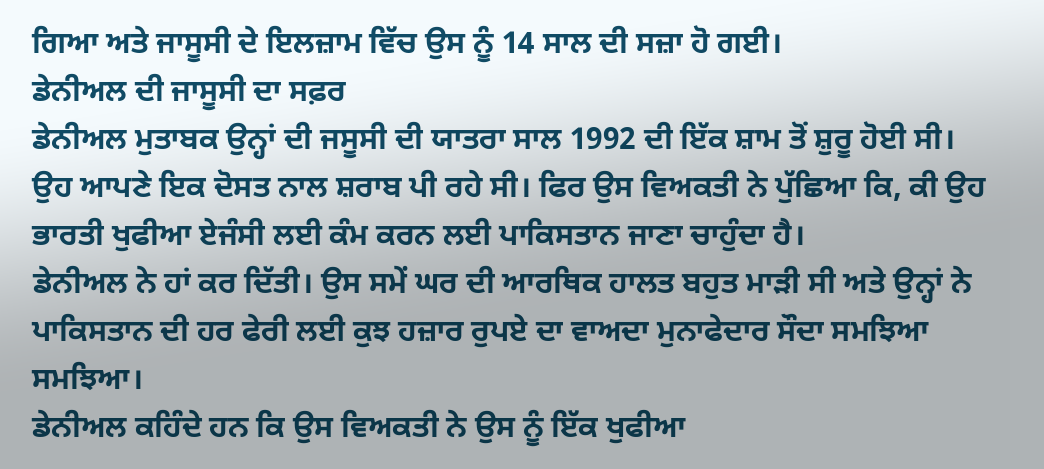ਗਿਆ ਅਤੇ ਜਾਸੂਸੀ ਦੇ ਇਲਜ਼ਾਮ ਵਿੱਚ ਉਸ ਨੂੰ 14 ਸਾਲ ਦੀ ਸਜ਼ਾ ਹੋ ਗਈ।
ਡੇਨੀਅਲ ਦੀ ਜਾਸੂਸੀ ਦਾ ਸਫ਼ਰ
ਡੇਨੀਅਲ ਮੁਤਾਬਕ ਉਨ੍ਹਾਂ ਦੀ ਜਸੂਸੀ ਦੀ ਯਾਤਰਾ ਸਾਲ 1992 ਦੀ ਇੱਕ ਸ਼ਾਮ ਤੋਂ ਸ਼ੁਰੂ ਹੋਈ ਸੀ।
ਉਹ ਆਪਣੇ ਇਕ ਦੋਸਤ ਨਾਲ ਸ਼ਰਾਬ ਪੀ ਰਹੇ ਸੀ। ਫਿਰ ਉਸ ਵਿਅਕਤੀ ਨੇ ਪੁੱਛਿਆ ਕਿ, ਕੀ ਉਹ ਭਾਰਤੀ ਖੁਫੀਆ ਏਜੰਸੀ ਲਈ ਕੰਮ ਕਰਨ ਲਈ ਪਾਕਿਸਤਾਨ ਜਾਣਾ ਚਾਹੁੰਦਾ ਹੈ।
ਡੇਨੀਅਲ ਨੇ ਹਾਂ ਕਰ ਦਿੱਤੀ। ਉਸ ਸਮੇਂ ਘਰ ਦੀ ਆਰਥਿਕ ਹਾਲਤ ਬਹੁਤ ਮਾੜੀ ਸੀ ਅਤੇ ਉਨ੍ਹਾਂ ਨੇ ਪਾਕਿਸਤਾਨ ਦੀ ਹਰ ਫੇਰੀ ਲਈ ਕੁਝ ਹਜ਼ਾਰ ਰੁਪਏ ਦਾ ਵਾਅਦਾ ਮੁਨਾਫੇਦਾਰ ਸੌਦਾ ਸਮਝਿਆ ਸਮਝਿਆ।
ਡੇਨੀਅਲ ਕਹਿੰਦੇ ਹਨ ਕਿ ਉਸ ਵਿਅਕਤੀ ਨੇ ਉਸ ਨੂੰ ਇੱਕ ਖੁਫੀਆ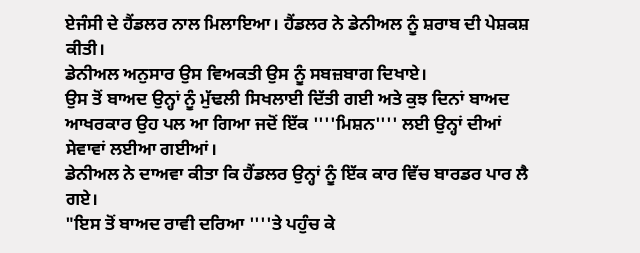ਏਜੰਸੀ ਦੇ ਹੈਂਡਲਰ ਨਾਲ ਮਿਲਾਇਆ। ਹੈਂਡਲਰ ਨੇ ਡੇਨੀਅਲ ਨੂੰ ਸ਼ਰਾਬ ਦੀ ਪੇਸ਼ਕਸ਼ ਕੀਤੀ।
ਡੇਨੀਅਲ ਅਨੁਸਾਰ ਉਸ ਵਿਅਕਤੀ ਉਸ ਨੂੰ ਸਬਜ਼ਬਾਗ ਦਿਖਾਏ।
ਉਸ ਤੋਂ ਬਾਅਦ ਉਨ੍ਹਾਂ ਨੂੰ ਮੁੱਢਲੀ ਸਿਖਲਾਈ ਦਿੱਤੀ ਗਈ ਅਤੇ ਕੁਝ ਦਿਨਾਂ ਬਾਅਦ ਆਖਰਕਾਰ ਉਹ ਪਲ ਆ ਗਿਆ ਜਦੋਂ ਇੱਕ ''''ਮਿਸ਼ਨ'''' ਲਈ ਉਨ੍ਹਾਂ ਦੀਆਂ ਸੇਵਾਵਾਂ ਲਈਆ ਗਈਆਂ।
ਡੇਨੀਅਲ ਨੇ ਦਾਅਵਾ ਕੀਤਾ ਕਿ ਹੈਂਡਲਰ ਉਨ੍ਹਾਂ ਨੂੰ ਇੱਕ ਕਾਰ ਵਿੱਚ ਬਾਰਡਰ ਪਾਰ ਲੈ ਗਏ।
"ਇਸ ਤੋਂ ਬਾਅਦ ਰਾਵੀ ਦਰਿਆ ''''ਤੇ ਪਹੁੰਚ ਕੇ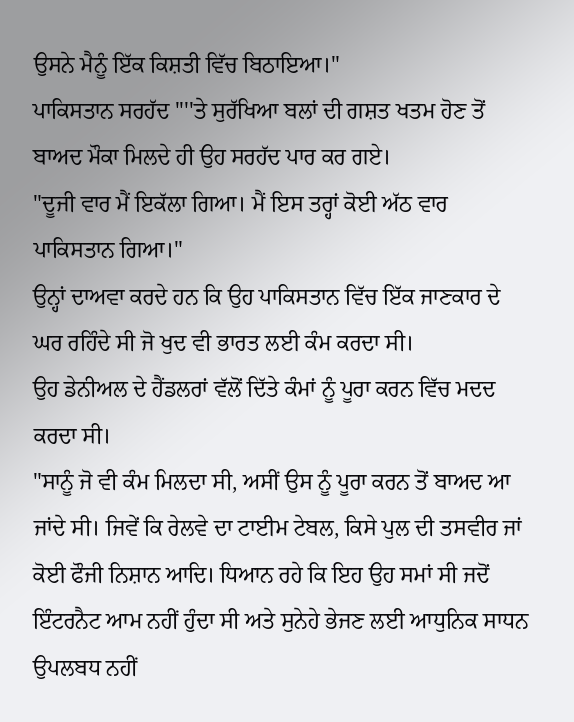ਉਸਨੇ ਮੈਨੂੰ ਇੱਕ ਕਿਸ਼ਤੀ ਵਿੱਚ ਬਿਠਾਇਆ।"
ਪਾਕਿਸਤਾਨ ਸਰਹੱਦ ''''ਤੇ ਸੁਰੱਖਿਆ ਬਲਾਂ ਦੀ ਗਸ਼ਤ ਖਤਮ ਹੋਣ ਤੋਂ ਬਾਅਦ ਮੌਕਾ ਮਿਲਦੇ ਹੀ ਉਹ ਸਰਹੱਦ ਪਾਰ ਕਰ ਗਏ।
"ਦੂਜੀ ਵਾਰ ਮੈਂ ਇਕੱਲਾ ਗਿਆ। ਮੈਂ ਇਸ ਤਰ੍ਹਾਂ ਕੋਈ ਅੱਠ ਵਾਰ ਪਾਕਿਸਤਾਨ ਗਿਆ।"
ਉਨ੍ਹਾਂ ਦਾਅਵਾ ਕਰਦੇ ਹਨ ਕਿ ਉਹ ਪਾਕਿਸਤਾਨ ਵਿੱਚ ਇੱਕ ਜਾਣਕਾਰ ਦੇ ਘਰ ਰਹਿੰਦੇ ਸੀ ਜੋ ਖੁਦ ਵੀ ਭਾਰਤ ਲਈ ਕੰਮ ਕਰਦਾ ਸੀ।
ਉਹ ਡੇਨੀਅਲ ਦੇ ਹੈਂਡਲਰਾਂ ਵੱਲੋਂ ਦਿੱਤੇ ਕੰਮਾਂ ਨੂੰ ਪੂਰਾ ਕਰਨ ਵਿੱਚ ਮਦਦ ਕਰਦਾ ਸੀ।
"ਸਾਨੂੰ ਜੋ ਵੀ ਕੰਮ ਮਿਲਦਾ ਸੀ, ਅਸੀਂ ਉਸ ਨੂੰ ਪੂਰਾ ਕਰਨ ਤੋਂ ਬਾਅਦ ਆ ਜਾਂਦੇ ਸੀ। ਜਿਵੇਂ ਕਿ ਰੇਲਵੇ ਦਾ ਟਾਈਮ ਟੇਬਲ, ਕਿਸੇ ਪੁਲ ਦੀ ਤਸਵੀਰ ਜਾਂ ਕੋਈ ਫੌਜੀ ਨਿਸ਼ਾਨ ਆਦਿ। ਧਿਆਨ ਰਹੇ ਕਿ ਇਹ ਉਹ ਸਮਾਂ ਸੀ ਜਦੋਂ ਇੰਟਰਨੈਟ ਆਮ ਨਹੀਂ ਹੁੰਦਾ ਸੀ ਅਤੇ ਸੁਨੇਹੇ ਭੇਜਣ ਲਈ ਆਧੁਨਿਕ ਸਾਧਨ ਉਪਲਬਧ ਨਹੀਂ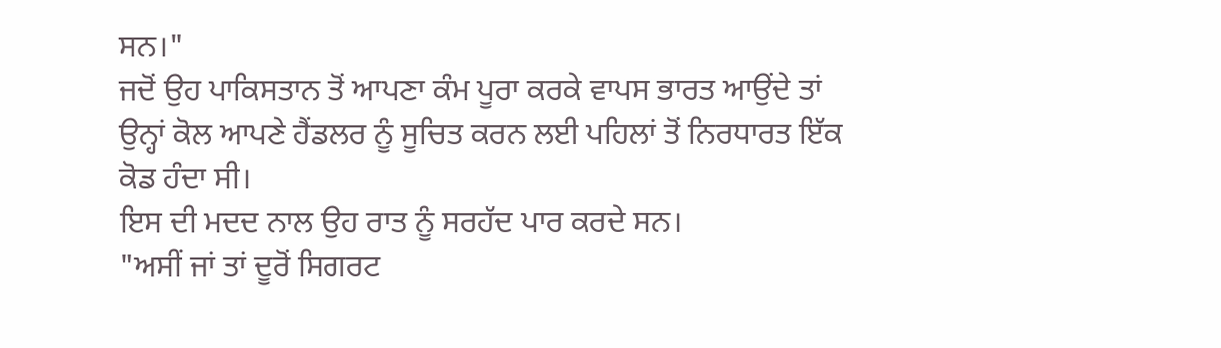ਸਨ।"
ਜਦੋਂ ਉਹ ਪਾਕਿਸਤਾਨ ਤੋਂ ਆਪਣਾ ਕੰਮ ਪੂਰਾ ਕਰਕੇ ਵਾਪਸ ਭਾਰਤ ਆਉਂਦੇ ਤਾਂ ਉਨ੍ਹਾਂ ਕੋਲ ਆਪਣੇ ਹੈਂਡਲਰ ਨੂੰ ਸੂਚਿਤ ਕਰਨ ਲਈ ਪਹਿਲਾਂ ਤੋਂ ਨਿਰਧਾਰਤ ਇੱਕ ਕੋਡ ਹੰਦਾ ਸੀ।
ਇਸ ਦੀ ਮਦਦ ਨਾਲ ਉਹ ਰਾਤ ਨੂੰ ਸਰਹੱਦ ਪਾਰ ਕਰਦੇ ਸਨ।
"ਅਸੀਂ ਜਾਂ ਤਾਂ ਦੂਰੋਂ ਸਿਗਰਟ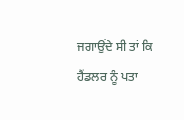ਜਗਾਉਂਦੇ ਸੀ ਤਾਂ ਕਿ ਹੈਂਡਲਰ ਨੂੰ ਪਤਾ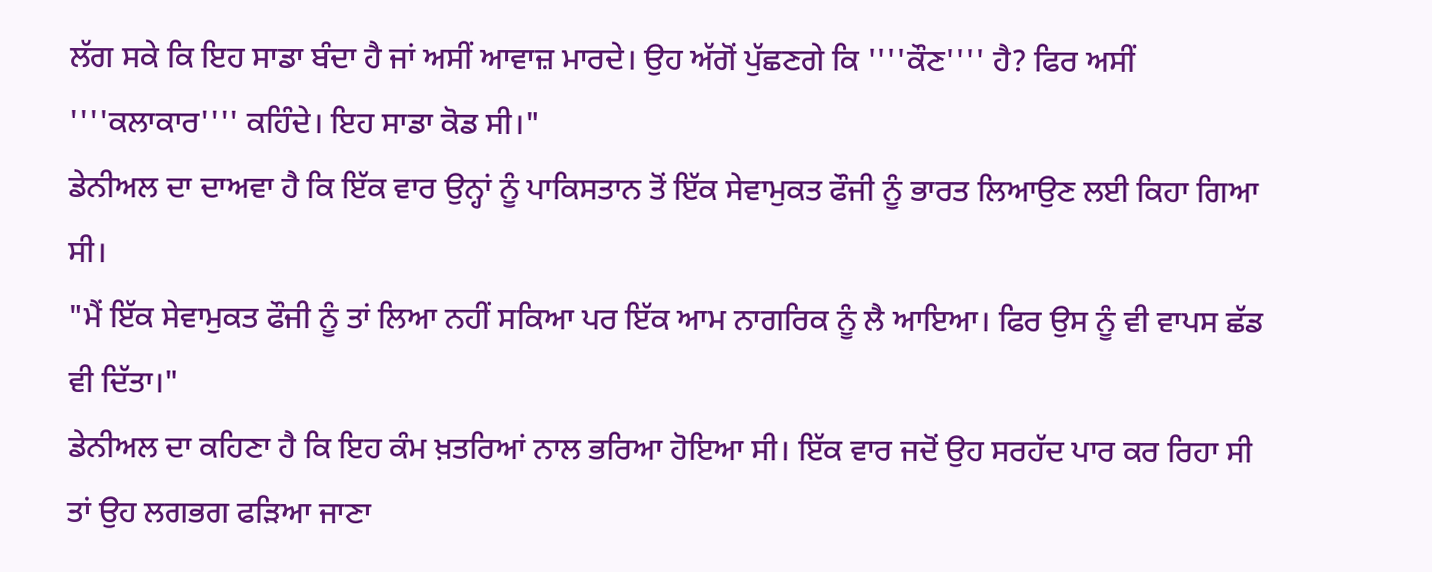ਲੱਗ ਸਕੇ ਕਿ ਇਹ ਸਾਡਾ ਬੰਦਾ ਹੈ ਜਾਂ ਅਸੀਂ ਆਵਾਜ਼ ਮਾਰਦੇ। ਉਹ ਅੱਗੋਂ ਪੁੱਛਣਗੇ ਕਿ ''''ਕੌਣ'''' ਹੈ? ਫਿਰ ਅਸੀਂ ''''ਕਲਾਕਾਰ'''' ਕਹਿੰਦੇ। ਇਹ ਸਾਡਾ ਕੋਡ ਸੀ।"
ਡੇਨੀਅਲ ਦਾ ਦਾਅਵਾ ਹੈ ਕਿ ਇੱਕ ਵਾਰ ਉਨ੍ਹਾਂ ਨੂੰ ਪਾਕਿਸਤਾਨ ਤੋਂ ਇੱਕ ਸੇਵਾਮੁਕਤ ਫੌਜੀ ਨੂੰ ਭਾਰਤ ਲਿਆਉਣ ਲਈ ਕਿਹਾ ਗਿਆ ਸੀ।
"ਮੈਂ ਇੱਕ ਸੇਵਾਮੁਕਤ ਫੌਜੀ ਨੂੰ ਤਾਂ ਲਿਆ ਨਹੀਂ ਸਕਿਆ ਪਰ ਇੱਕ ਆਮ ਨਾਗਰਿਕ ਨੂੰ ਲੈ ਆਇਆ। ਫਿਰ ਉਸ ਨੂੰ ਵੀ ਵਾਪਸ ਛੱਡ ਵੀ ਦਿੱਤਾ।"
ਡੇਨੀਅਲ ਦਾ ਕਹਿਣਾ ਹੈ ਕਿ ਇਹ ਕੰਮ ਖ਼ਤਰਿਆਂ ਨਾਲ ਭਰਿਆ ਹੋਇਆ ਸੀ। ਇੱਕ ਵਾਰ ਜਦੋਂ ਉਹ ਸਰਹੱਦ ਪਾਰ ਕਰ ਰਿਹਾ ਸੀ ਤਾਂ ਉਹ ਲਗਭਗ ਫੜਿਆ ਜਾਣਾ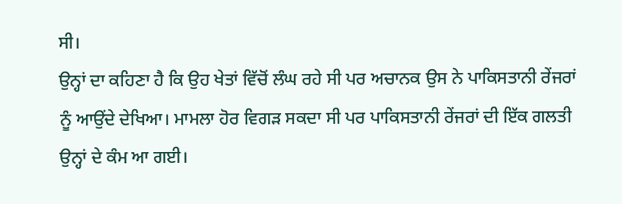ਸੀ।
ਉਨ੍ਹਾਂ ਦਾ ਕਹਿਣਾ ਹੈ ਕਿ ਉਹ ਖੇਤਾਂ ਵਿੱਚੋਂ ਲੰਘ ਰਹੇ ਸੀ ਪਰ ਅਚਾਨਕ ਉਸ ਨੇ ਪਾਕਿਸਤਾਨੀ ਰੇਂਜਰਾਂ ਨੂੰ ਆਉਂਦੇ ਦੇਖਿਆ। ਮਾਮਲਾ ਹੋਰ ਵਿਗੜ ਸਕਦਾ ਸੀ ਪਰ ਪਾਕਿਸਤਾਨੀ ਰੇਂਜਰਾਂ ਦੀ ਇੱਕ ਗਲਤੀ ਉਨ੍ਹਾਂ ਦੇ ਕੰਮ ਆ ਗਈ।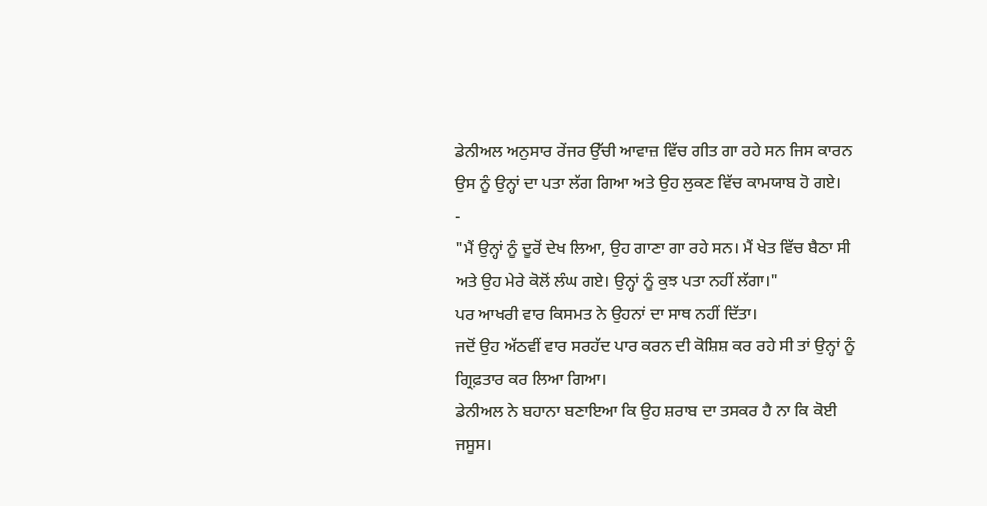ਡੇਨੀਅਲ ਅਨੁਸਾਰ ਰੇਂਜਰ ਉੱਚੀ ਆਵਾਜ਼ ਵਿੱਚ ਗੀਤ ਗਾ ਰਹੇ ਸਨ ਜਿਸ ਕਾਰਨ ਉਸ ਨੂੰ ਉਨ੍ਹਾਂ ਦਾ ਪਤਾ ਲੱਗ ਗਿਆ ਅਤੇ ਉਹ ਲੁਕਣ ਵਿੱਚ ਕਾਮਯਾਬ ਹੋ ਗਏ।
-
"ਮੈਂ ਉਨ੍ਹਾਂ ਨੂੰ ਦੂਰੋਂ ਦੇਖ ਲਿਆ, ਉਹ ਗਾਣਾ ਗਾ ਰਹੇ ਸਨ। ਮੈਂ ਖੇਤ ਵਿੱਚ ਬੈਠਾ ਸੀ ਅਤੇ ਉਹ ਮੇਰੇ ਕੋਲੋਂ ਲੰਘ ਗਏ। ਉਨ੍ਹਾਂ ਨੂੰ ਕੁਝ ਪਤਾ ਨਹੀਂ ਲੱਗਾ।"
ਪਰ ਆਖਰੀ ਵਾਰ ਕਿਸਮਤ ਨੇ ਉਹਨਾਂ ਦਾ ਸਾਥ ਨਹੀਂ ਦਿੱਤਾ।
ਜਦੋਂ ਉਹ ਅੱਠਵੀਂ ਵਾਰ ਸਰਹੱਦ ਪਾਰ ਕਰਨ ਦੀ ਕੋਸ਼ਿਸ਼ ਕਰ ਰਹੇ ਸੀ ਤਾਂ ਉਨ੍ਹਾਂ ਨੂੰ ਗ੍ਰਿਫ਼ਤਾਰ ਕਰ ਲਿਆ ਗਿਆ।
ਡੇਨੀਅਲ ਨੇ ਬਹਾਨਾ ਬਣਾਇਆ ਕਿ ਉਹ ਸ਼ਰਾਬ ਦਾ ਤਸਕਰ ਹੈ ਨਾ ਕਿ ਕੋਈ ਜਸੂਸ।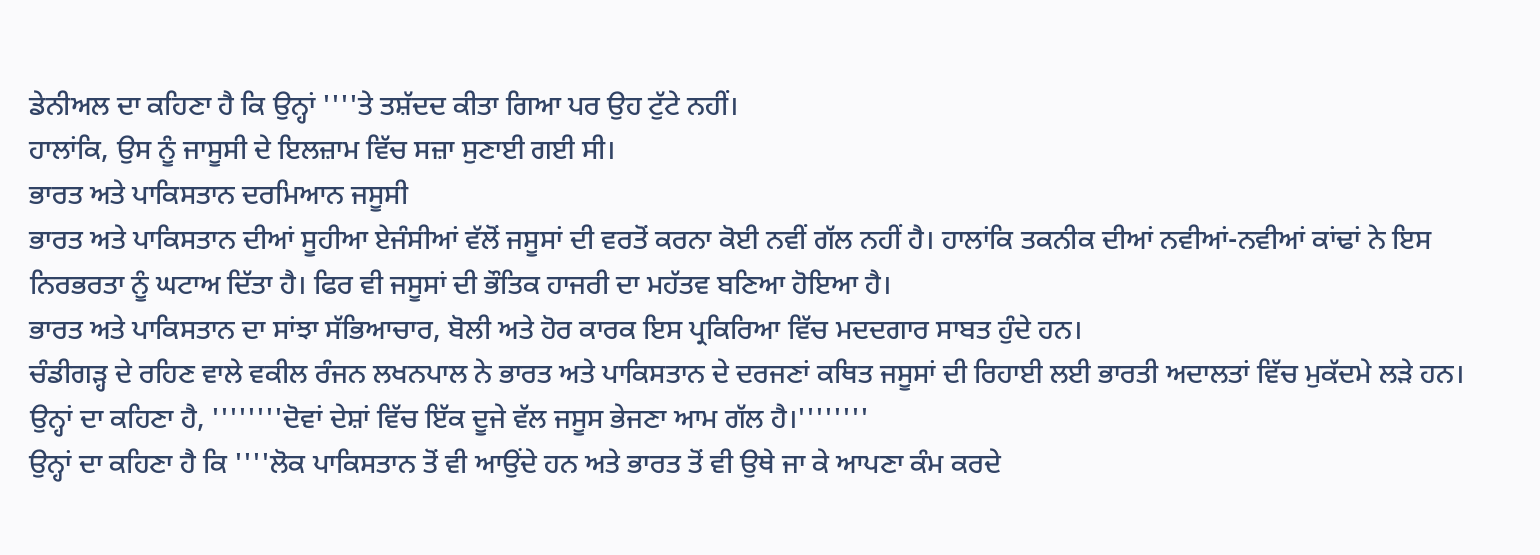ਡੇਨੀਅਲ ਦਾ ਕਹਿਣਾ ਹੈ ਕਿ ਉਨ੍ਹਾਂ ''''ਤੇ ਤਸ਼ੱਦਦ ਕੀਤਾ ਗਿਆ ਪਰ ਉਹ ਟੁੱਟੇ ਨਹੀਂ।
ਹਾਲਾਂਕਿ, ਉਸ ਨੂੰ ਜਾਸੂਸੀ ਦੇ ਇਲਜ਼ਾਮ ਵਿੱਚ ਸਜ਼ਾ ਸੁਣਾਈ ਗਈ ਸੀ।
ਭਾਰਤ ਅਤੇ ਪਾਕਿਸਤਾਨ ਦਰਮਿਆਨ ਜਸੂਸੀ
ਭਾਰਤ ਅਤੇ ਪਾਕਿਸਤਾਨ ਦੀਆਂ ਸੂਹੀਆ ਏਜੰਸੀਆਂ ਵੱਲੋਂ ਜਸੂਸਾਂ ਦੀ ਵਰਤੋਂ ਕਰਨਾ ਕੋਈ ਨਵੀਂ ਗੱਲ ਨਹੀਂ ਹੈ। ਹਾਲਾਂਕਿ ਤਕਨੀਕ ਦੀਆਂ ਨਵੀਆਂ-ਨਵੀਆਂ ਕਾਂਢਾਂ ਨੇ ਇਸ ਨਿਰਭਰਤਾ ਨੂੰ ਘਟਾਅ ਦਿੱਤਾ ਹੈ। ਫਿਰ ਵੀ ਜਸੂਸਾਂ ਦੀ ਭੌਤਿਕ ਹਾਜਰੀ ਦਾ ਮਹੱਤਵ ਬਣਿਆ ਹੋਇਆ ਹੈ।
ਭਾਰਤ ਅਤੇ ਪਾਕਿਸਤਾਨ ਦਾ ਸਾਂਝਾ ਸੱਭਿਆਚਾਰ, ਬੋਲੀ ਅਤੇ ਹੋਰ ਕਾਰਕ ਇਸ ਪ੍ਰਕਿਰਿਆ ਵਿੱਚ ਮਦਦਗਾਰ ਸਾਬਤ ਹੁੰਦੇ ਹਨ।
ਚੰਡੀਗੜ੍ਹ ਦੇ ਰਹਿਣ ਵਾਲੇ ਵਕੀਲ ਰੰਜਨ ਲਖਨਪਾਲ ਨੇ ਭਾਰਤ ਅਤੇ ਪਾਕਿਸਤਾਨ ਦੇ ਦਰਜਣਾਂ ਕਥਿਤ ਜਸੂਸਾਂ ਦੀ ਰਿਹਾਈ ਲਈ ਭਾਰਤੀ ਅਦਾਲਤਾਂ ਵਿੱਚ ਮੁਕੱਦਮੇ ਲੜੇ ਹਨ।
ਉਨ੍ਹਾਂ ਦਾ ਕਹਿਣਾ ਹੈ, ''''''''ਦੋਵਾਂ ਦੇਸ਼ਾਂ ਵਿੱਚ ਇੱਕ ਦੂਜੇ ਵੱਲ ਜਸੂਸ ਭੇਜਣਾ ਆਮ ਗੱਲ ਹੈ।''''''''
ਉਨ੍ਹਾਂ ਦਾ ਕਹਿਣਾ ਹੈ ਕਿ ''''ਲੋਕ ਪਾਕਿਸਤਾਨ ਤੋਂ ਵੀ ਆਉਂਦੇ ਹਨ ਅਤੇ ਭਾਰਤ ਤੋਂ ਵੀ ਉਥੇ ਜਾ ਕੇ ਆਪਣਾ ਕੰਮ ਕਰਦੇ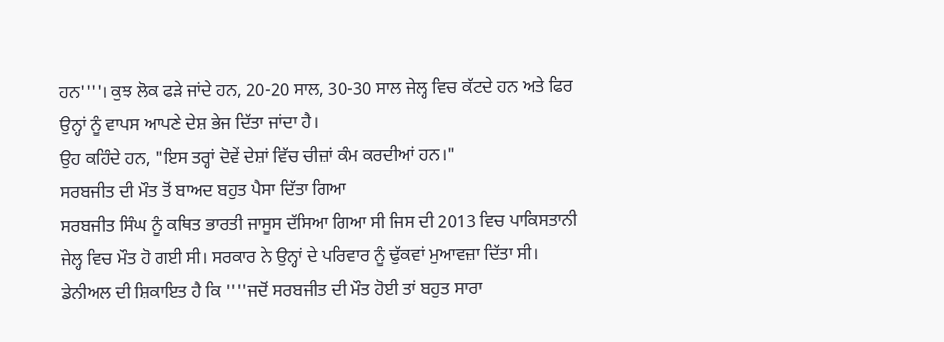ਹਨ''''। ਕੁਝ ਲੋਕ ਫੜੇ ਜਾਂਦੇ ਹਨ, 20-20 ਸਾਲ, 30-30 ਸਾਲ ਜੇਲ੍ਹ ਵਿਚ ਕੱਟਦੇ ਹਨ ਅਤੇ ਫਿਰ ਉਨ੍ਹਾਂ ਨੂੰ ਵਾਪਸ ਆਪਣੇ ਦੇਸ਼ ਭੇਜ ਦਿੱਤਾ ਜਾਂਦਾ ਹੈ।
ਉਹ ਕਹਿੰਦੇ ਹਨ, "ਇਸ ਤਰ੍ਹਾਂ ਦੋਵੇਂ ਦੇਸ਼ਾਂ ਵਿੱਚ ਚੀਜ਼ਾਂ ਕੰਮ ਕਰਦੀਆਂ ਹਨ।"
ਸਰਬਜੀਤ ਦੀ ਮੌਤ ਤੋਂ ਬਾਅਦ ਬਹੁਤ ਪੈਸਾ ਦਿੱਤਾ ਗਿਆ
ਸਰਬਜੀਤ ਸਿੰਘ ਨੂੰ ਕਥਿਤ ਭਾਰਤੀ ਜਾਸੂਸ ਦੱਸਿਆ ਗਿਆ ਸੀ ਜਿਸ ਦੀ 2013 ਵਿਚ ਪਾਕਿਸਤਾਨੀ ਜੇਲ੍ਹ ਵਿਚ ਮੌਤ ਹੋ ਗਈ ਸੀ। ਸਰਕਾਰ ਨੇ ਉਨ੍ਹਾਂ ਦੇ ਪਰਿਵਾਰ ਨੂੰ ਢੁੱਕਵਾਂ ਮੁਆਵਜ਼ਾ ਦਿੱਤਾ ਸੀ।
ਡੇਨੀਅਲ ਦੀ ਸ਼ਿਕਾਇਤ ਹੈ ਕਿ ''''ਜਦੋਂ ਸਰਬਜੀਤ ਦੀ ਮੌਤ ਹੋਈ ਤਾਂ ਬਹੁਤ ਸਾਰਾ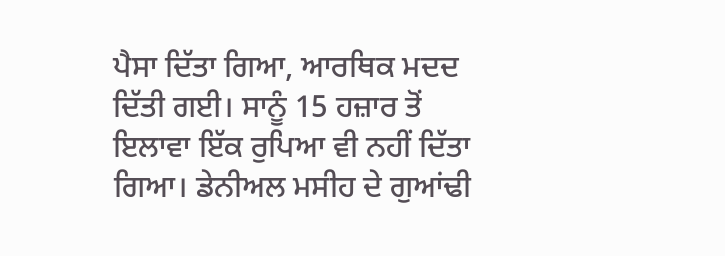ਪੈਸਾ ਦਿੱਤਾ ਗਿਆ, ਆਰਥਿਕ ਮਦਦ ਦਿੱਤੀ ਗਈ। ਸਾਨੂੰ 15 ਹਜ਼ਾਰ ਤੋਂ ਇਲਾਵਾ ਇੱਕ ਰੁਪਿਆ ਵੀ ਨਹੀਂ ਦਿੱਤਾ ਗਿਆ। ਡੇਨੀਅਲ ਮਸੀਹ ਦੇ ਗੁਆਂਢੀ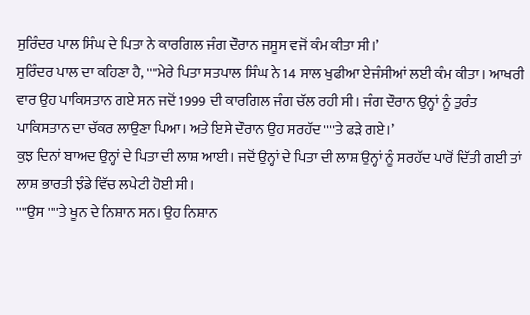ਸੁਰਿੰਦਰ ਪਾਲ ਸਿੰਘ ਦੇ ਪਿਤਾ ਨੇ ਕਾਰਗਿਲ ਜੰਗ ਦੌਰਾਨ ਜਸੂਸ ਵਜੋਂ ਕੰਮ ਕੀਤਾ ਸੀ।’
ਸੁਰਿੰਦਰ ਪਾਲ ਦਾ ਕਹਿਣਾ ਹੈ, ''''ਮੇਰੇ ਪਿਤਾ ਸਤਪਾਲ ਸਿੰਘ ਨੇ 14 ਸਾਲ ਖੁਫੀਆ ਏਜੰਸੀਆਂ ਲਈ ਕੰਮ ਕੀਤਾ। ਆਖਰੀ ਵਾਰ ਉਹ ਪਾਕਿਸਤਾਨ ਗਏ ਸਨ ਜਦੋਂ 1999 ਦੀ ਕਾਰਗਿਲ ਜੰਗ ਚੱਲ ਰਹੀ ਸੀ। ਜੰਗ ਦੌਰਾਨ ਉਨ੍ਹਾਂ ਨੂੰ ਤੁਰੰਤ ਪਾਕਿਸਤਾਨ ਦਾ ਚੱਕਰ ਲਾਉਣਾ ਪਿਆ। ਅਤੇ ਇਸੇ ਦੌਰਾਨ ਉਹ ਸਰਹੱਦ ''''ਤੇ ਫੜੇ ਗਏ।’
ਕੁਝ ਦਿਨਾਂ ਬਾਅਦ ਉਨ੍ਹਾਂ ਦੇ ਪਿਤਾ ਦੀ ਲਾਸ਼ ਆਈ। ਜਦੋਂ ਉਨ੍ਹਾਂ ਦੇ ਪਿਤਾ ਦੀ ਲਾਸ਼ ਉਨ੍ਹਾਂ ਨੂੰ ਸਰਹੱਦ ਪਾਰੋਂ ਦਿੱਤੀ ਗਈ ਤਾਂ ਲਾਸ਼ ਭਾਰਤੀ ਝੰਡੇ ਵਿੱਚ ਲਪੇਟੀ ਹੋਈ ਸੀ।
''''ਉਸ ''''ਤੇ ਖੂਨ ਦੇ ਨਿਸ਼ਾਨ ਸਨ। ਉਹ ਨਿਸ਼ਾਨ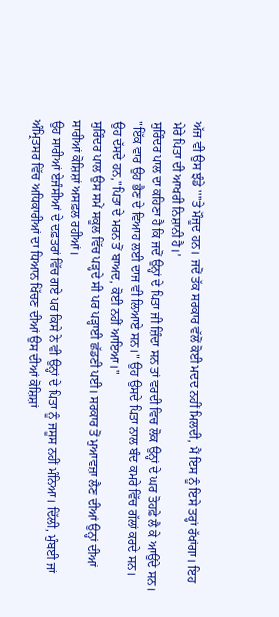ਅੱਜ ਵੀ ਉਸ ਝੰਡੇ ''''ਤੇ ਮੌਜੂਦ ਹਨ। ਜਦੋਂ ਤੱਕ ਸਰਕਾਰ ਵੱਲੋਂ ਕੋਈ ਮਦਦ ਨਹੀਂ ਮਿਲਦੀ, ਮੈਂ ਇਸ ਨੂੰ ਇਸੇ ਤਰ੍ਹਾਂ ਰੱਖਾਂਗਾ। ਇਹ ਮੇਰੇ ਪਿਤਾ ਦੀ ਆਖਰੀ ਨਿਸ਼ਾਨੀ ਹੈ।’
ਸੁਰਿੰਦਰ ਪਾਲ ਦਾ ਕਹਿਣਾ ਹੈ ਕਿ ਜਦੋਂ ਉਨ੍ਹਾਂ ਦੇ ਪਿਤਾ ਜੀ ਜ਼ਿੰਦਾ ਸਨ ਤਾਂ ਵਰਦੀ ਵਿਚ ਲੋਕ ਉਨ੍ਹਾਂ ਦੇ ਘਰ ਤੋਹਫ਼ੇ ਲੈ ਕੇ ਆਉਂਦੇ ਸਨ। "ਇੱਕ ਵਾਰ ਉਹ ਭੈਣ ਦੇ ਵਿਆਹ ਲਈ ਦਾਜ ਵੀ ਲਿਆਏ ਸਨ।" ਉਹ ਉਸਦੇ ਪਿਤਾ ਨਾਲ ਬੰਦ ਕਮਰੇ ਵਿੱਚ ਗੱਲਾਂ ਕਰਦੇ ਸਨ।
ਉਹ ਦੱਸਦੇ ਹਨ,"ਪਿਤਾ ਦੇ ਮਰਨ ਤੋਂ ਬਾਅਦ, ਕੋਈ ਨਹੀਂ ਆਇਆ।"
ਸੁਰਿੰਦਰ ਪਾਲ ਉਸ ਸਮੇਂ ਸਕੂਲ ਵਿੱਚ ਪੜ੍ਹਦੇ ਸੀ ਪਰ ਪੜ੍ਹਾਈ ਛੱਡਣੀ ਪਈ। ਸਰਕਾਰ ਤੋਂ ਮੁਆਵਜ਼ਾ ਲੈਣ ਦੀਆਂ ਉਨ੍ਹਾਂ ਦੀਆਂ ਸਾਰੀਆਂ ਕੋਸ਼ਿਸ਼ਾਂ ਅਸਫ਼ਲ ਰਹੀਆਂ।
ਉਹ ਸਾਰੀਆਂ ਏਜੰਸੀਆਂ ਦੇ ਦਫ਼ਤਰਾਂ ਵਿੱਚ ਗਏ ਪਰ ਕਿਸੇ ਨੇ ਵੀ ਉਨ੍ਹਾਂ ਦੇ ਪਿਤਾ ਨੂੰ ਜਸੂਸ ਨਹੀਂ ਮੰਨਿਆ। ਦਿੱਲੀ, ਮੁੰਬਈ ਜਾਂ ਅੰਮ੍ਰਿਤਸਰ ਵਿੱਚ ਅਧਿਕਾਰੀਆਂ ਦਾ ਧਿਆਨ ਖਿੱਚਣ ਦੀਆਂ ਉਸ ਦੀਆਂ ਕੋਸ਼ਿਸ਼ਾਂ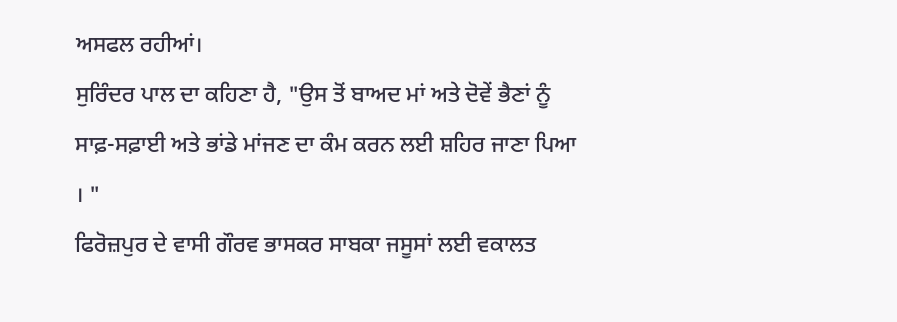ਅਸਫਲ ਰਹੀਆਂ।
ਸੁਰਿੰਦਰ ਪਾਲ ਦਾ ਕਹਿਣਾ ਹੈ, "ਉਸ ਤੋਂ ਬਾਅਦ ਮਾਂ ਅਤੇ ਦੋਵੇਂ ਭੈਣਾਂ ਨੂੰ ਸਾਫ਼-ਸਫ਼ਾਈ ਅਤੇ ਭਾਂਡੇ ਮਾਂਜਣ ਦਾ ਕੰਮ ਕਰਨ ਲਈ ਸ਼ਹਿਰ ਜਾਣਾ ਪਿਆ । "
ਫਿਰੋਜ਼ਪੁਰ ਦੇ ਵਾਸੀ ਗੌਰਵ ਭਾਸਕਰ ਸਾਬਕਾ ਜਸੂਸਾਂ ਲਈ ਵਕਾਲਤ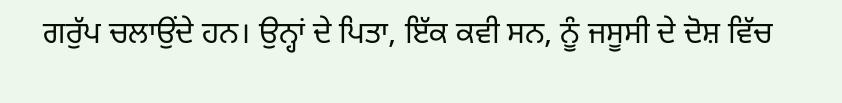ਗਰੁੱਪ ਚਲਾਉਂਦੇ ਹਨ। ਉਨ੍ਹਾਂ ਦੇ ਪਿਤਾ, ਇੱਕ ਕਵੀ ਸਨ, ਨੂੰ ਜਸੂਸੀ ਦੇ ਦੋਸ਼ ਵਿੱਚ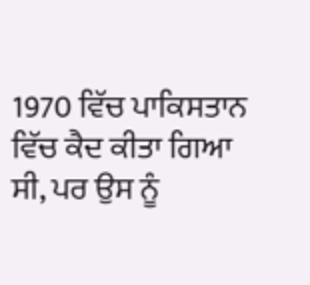1970 ਵਿੱਚ ਪਾਕਿਸਤਾਨ ਵਿੱਚ ਕੈਦ ਕੀਤਾ ਗਿਆ ਸੀ, ਪਰ ਉਸ ਨੂੰ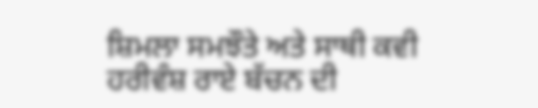ਸ਼ਿਮਲਾ ਸਮਝੌਤੇ ਅਤੇ ਸਾਥੀ ਕਵੀ ਹਰੀਵੰਸ਼ ਰਾਏ ਬੱਚਨ ਦੀ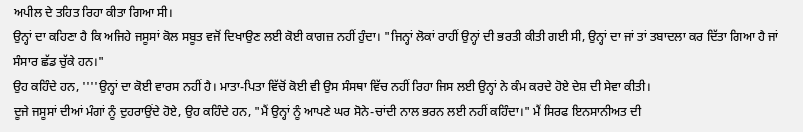ਅਪੀਲ ਦੇ ਤਹਿਤ ਰਿਹਾ ਕੀਤਾ ਗਿਆ ਸੀ।
ਉਨ੍ਹਾਂ ਦਾ ਕਹਿਣਾ ਹੈ ਕਿ ਅਜਿਹੇ ਜਸੂਸਾਂ ਕੋਲ ਸਬੂਤ ਵਜੋਂ ਦਿਖਾਉਣ ਲਈ ਕੋਈ ਕਾਗਜ਼ ਨਹੀਂ ਹੁੰਦਾ। "ਜਿਨ੍ਹਾਂ ਲੋਕਾਂ ਰਾਹੀਂ ਉਨ੍ਹਾਂ ਦੀ ਭਰਤੀ ਕੀਤੀ ਗਈ ਸੀ, ਉਨ੍ਹਾਂ ਦਾ ਜਾਂ ਤਾਂ ਤਬਾਦਲਾ ਕਰ ਦਿੱਤਾ ਗਿਆ ਹੈ ਜਾਂ ਸੰਸਾਰ ਛੱਡ ਚੁੱਕੇ ਹਨ।"
ਉਹ ਕਹਿੰਦੇ ਹਨ, ''''ਉਨ੍ਹਾਂ ਦਾ ਕੋਈ ਵਾਰਸ ਨਹੀਂ ਹੈ। ਮਾਤਾ-ਪਿਤਾ ਵਿੱਚੋਂ ਕੋਈ ਵੀ ਉਸ ਸੰਸਥਾ ਵਿੱਚ ਨਹੀਂ ਰਿਹਾ ਜਿਸ ਲਈ ਉਨ੍ਹਾਂ ਨੇ ਕੰਮ ਕਰਦੇ ਹੋਏ ਦੇਸ਼ ਦੀ ਸੇਵਾ ਕੀਤੀ।
ਦੂਜੇ ਜਸੂਸਾਂ ਦੀਆਂ ਮੰਗਾਂ ਨੂੰ ਦੁਹਰਾਉਂਦੇ ਹੋਏ, ਉਹ ਕਹਿੰਦੇ ਹਨ, "ਮੈਂ ਉਨ੍ਹਾਂ ਨੂੰ ਆਪਣੇ ਘਰ ਸੋਨੇ-ਚਾਂਦੀ ਨਾਲ ਭਰਨ ਲਈ ਨਹੀਂ ਕਹਿੰਦਾ।" ਮੈਂ ਸਿਰਫ ਇਨਸਾਨੀਅਤ ਦੀ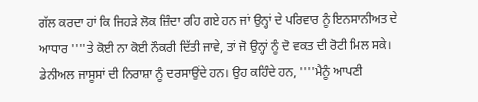ਗੱਲ ਕਰਦਾ ਹਾਂ ਕਿ ਜਿਹੜੇ ਲੋਕ ਜ਼ਿੰਦਾ ਰਹਿ ਗਏ ਹਨ ਜਾਂ ਉਨ੍ਹਾਂ ਦੇ ਪਰਿਵਾਰ ਨੂੰ ਇਨਸਾਨੀਅਤ ਦੇ ਆਧਾਰ ''''ਤੇ ਕੋਈ ਨਾ ਕੋਈ ਨੌਕਰੀ ਦਿੱਤੀ ਜਾਵੇ, ਤਾਂ ਜੋ ਉਨ੍ਹਾਂ ਨੂੰ ਦੋ ਵਕਤ ਦੀ ਰੋਟੀ ਮਿਲ ਸਕੇ।
ਡੇਨੀਅਲ ਜਾਸੂਸਾਂ ਦੀ ਨਿਰਾਸ਼ਾ ਨੂੰ ਦਰਸਾਉਂਦੇ ਹਨ। ਉਹ ਕਹਿੰਦੇ ਹਨ, ''''ਮੈਨੂੰ ਆਪਣੀ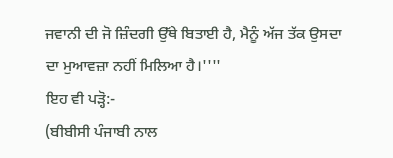ਜਵਾਨੀ ਦੀ ਜੋ ਜ਼ਿੰਦਗੀ ਉੱਥੇ ਬਿਤਾਈ ਹੈ, ਮੈਨੂੰ ਅੱਜ ਤੱਕ ਉਸਦਾ ਦਾ ਮੁਆਵਜ਼ਾ ਨਹੀਂ ਮਿਲਿਆ ਹੈ।''''
ਇਹ ਵੀ ਪੜ੍ਹੋ:-
(ਬੀਬੀਸੀ ਪੰਜਾਬੀ ਨਾਲ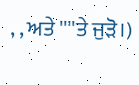, , ਅਤੇ ''''ਤੇ ਜੁੜੋ।)